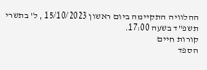ההלוויה התקיימה ביום ראשון 15/10/2023 , ל' בתשרי תשפ"ד בשעה 17:00.
קורות חיים
הספד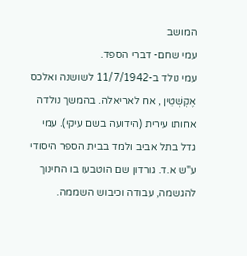המושב
עמי שחם- דברי הספד.
עמי נולד ב-11/7/1942 לשושנה ואלכס אֶקְשְׁטֵין , אח לאריאלה. בהמשך נולדה אחותו עירית (הידועה בשם עיקי). עמי גדל בתל אביב ולמד בבית הספר היסודי ע"ש א.ד. גורדון שם הוטבעו בו החינוך להגשמה, עבודה וכיבוש השממה.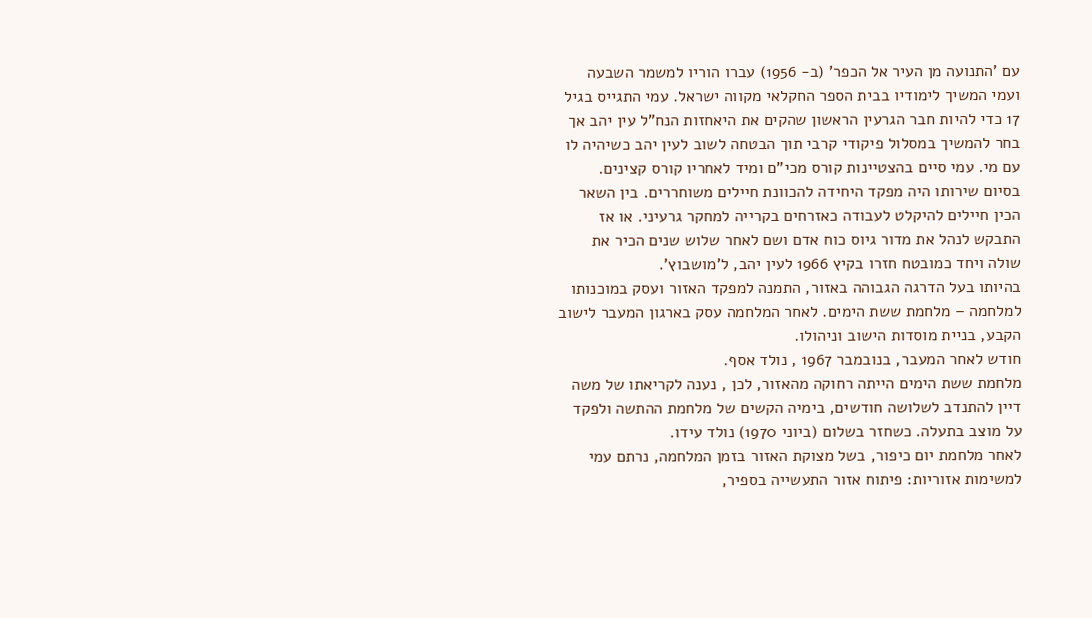עם 'התנועה מן העיר אל הכפר' (ב- 1956) עברו הוריו למשמר השבעה ועמי המשיך לימודיו בבית הספר החקלאי מקווה ישראל. עמי התגייס בגיל 17 כדי להיות חבר הגרעין הראשון שהקים את היאחזות הנח"ל עין יהב אך בחר להמשיך במסלול פיקודי קרבי תוך הבטחה לשוב לעין יהב כשיהיה לו עם מי. עמי סיים בהצטיינות קורס מכי"ם ומיד לאחריו קורס קצינים.
בסיום שירותו היה מפקד היחידה להכוונת חיילים משוחררים. בין השאר הכין חיילים להיקלט לעבודה כאזרחים בקרייה למחקר גרעיני. או אז התבקש לנהל את מדור גיוס כוח אדם ושם לאחר שלוש שנים הכיר את שולה ויחד כמובטח חזרו בקיץ 1966 לעין יהב, ל'מושבוץ'.
בהיותו בעל הדרגה הגבוהה באזור, התמנה למפקד האזור ועסק במוכנותו למלחמה – מלחמת ששת הימים. לאחר המלחמה עסק בארגון המעבר לישוב הקבע, בניית מוסדות הישוב וניהולו.
חודש לאחר המעבר, בנובמבר 1967 , נולד אסף.
מלחמת ששת הימים הייתה רחוקה מהאזור, לכן , נענה לקריאתו של משה דיין להתנדב לשלושה חודשים, בימיה הקשים של מלחמת ההתשה ולפקד על מוצב בתעלה. כשחזר בשלום (ביוני 1970) נולד עידו.
לאחר מלחמת יום כיפור, בשל מצוקת האזור בזמן המלחמה, נרתם עמי למשימות אזוריות: פיתוח אזור התעשייה בספיר,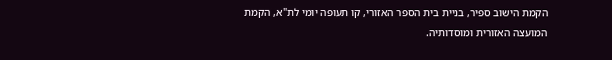הקמת הישוב ספיר, בניית בית הספר האזורי, קו תעופה יומי לת"א, הקמת המועצה האזורית ומוסדותיה.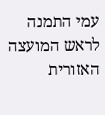עמי התמנה לראש המועצה האזורית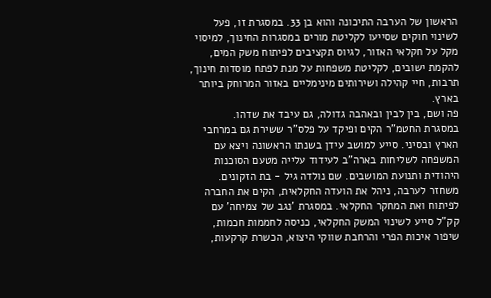הראשון של הערבה התיכונה והוא בן 33. במסגרת זו, פעל לשינוי חוקים שסייעו לקליטת מורים במסגרות החינוך, למיסוי מקל על חקלאי האזור, לגיוס תקציבים לפיתוח משק המים, להקמת ישובים, לקליטת משפחות על מנת לפתח מוסדות חינוך, תרבות, חיי קהילה ושירותים מינימליים באזור המרוחק ביותר בארץ.
פה ושם, בין לבין ובאהבה גדולה, גם עיבד את שדהו.
במסגרת החטמ"ר הקים ופיקד על פלס"ר ששירת גם במרחבי הארץ ובסיני. סייע למושב עידן בשנתו הראשונה ויצא עם המשפחה לשליחות בארה"ב לעידוד עלייה מטעם הסוכנות היהודית ותנועת המושבים. שם נולדה גיל - בת הזקונים.
משחזר לערבה, ניהל את הועדה החקלאית, הקים את החברה לפיתוח ואת המחקר החקלאי. במסגרת 'נגב של צמיחה' עם קק"ל סייע לשינוי המשק החקלאי, כניסה לחממות חכמות, שיפור איכות הפרי והרחבת שווקי היצוא, הכשרת קרקעות,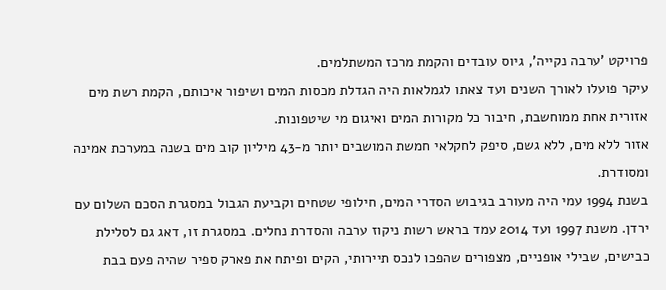פרויקט 'ערבה נקייה', גיוס עובדים והקמת מרכז המשתלמים.
עיקר פועלו לאורך השנים ועד צאתו לגמלאות היה הגדלת מכסות המים ושיפור איכותם, הקמת רשת מים אזורית אחת ממוחשבת, חיבור כל מקורות המים ואיגום מי שיטפונות.
אזור ללא מים, ללא גשם, סיפק לחקלאי חמשת המושבים יותר מ-43 מיליון קוב מים בשנה במערכת אמינה ומסודרת.
בשנת 1994 עמי היה מעורב בגיבוש הסדרי המים, חילופי שטחים וקביעת הגבול במסגרת הסכם השלום עם ירדן. משנת 1997 ועד 2014 עמד בראש רשות ניקוז ערבה והסדרת נחלים. במסגרת זו, דאג גם לסלילת כבישים, שבילי אופניים, מצפורים שהפכו לנכס תיירותי, הקים ופיתח את פארק ספיר שהיה פעם בבת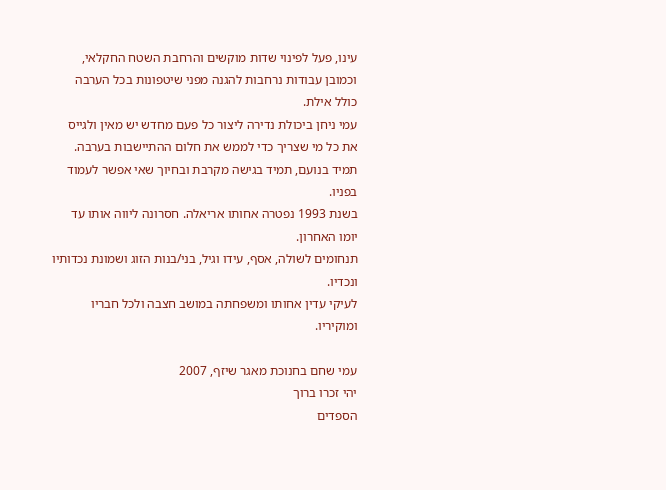עינו, פעל לפינוי שדות מוקשים והרחבת השטח החקלאי, וכמובן עבודות נרחבות להגנה מפני שיטפונות בכל הערבה כולל אילת.
עמי ניחן ביכולת נדירה ליצור כל פעם מחדש יש מאין ולגייס את כל מי שצריך כדי לממש את חלום ההתיישבות בערבה. תמיד בנועם, תמיד בגישה מקרבת ובחיוך שאי אפשר לעמוד בפניו.
בשנת 1993 נפטרה אחותו אריאלה. חסרונה ליווה אותו עד יומו האחרון.
תנחומים לשולה, אסף, עידו וגיל, בני/בנות הזוג ושמונת נכדותיו ונכדיו.
לעיקי עדין אחותו ומשפחתה במושב חצבה ולכל חבריו ומוקיריו.

עמי שחם בחנוכת מאגר שיזף, 2007
יהי זכרו ברוך
הספדים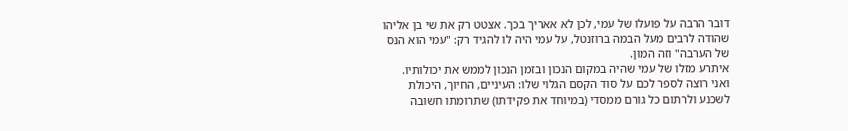דובר הרבה על פועלו של עמי, לכן לא אאריך בכך. אצטט רק את שי בן אליהו שהודה לרבים מעל הבמה ברוזנטל, על עמי היה לו להגיד רק: "עמי הוא הנס של הערבה" וזה המון.
איתרע מזלו של עמי שהיה במקום הנכון ובזמן הנכון לממש את יכולותיו.
ואני רוצה לספר לכם על סוד הקסם הגלוי שלו: העיניים, החיוך, היכולת לשכנע ולרתום כל גורם ממסדי (במיוחד את פקידתו) שתרומתו חשובה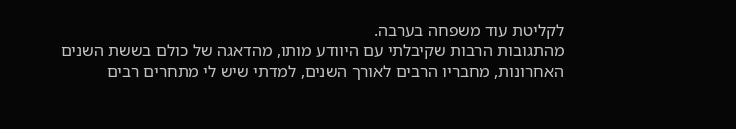לקליטת עוד משפחה בערבה.
מהתגובות הרבות שקיבלתי עם היוודע מותו, מהדאגה של כולם בששת השנים האחרונות, מחבריו הרבים לאורך השנים, למדתי שיש לי מתחרים רבים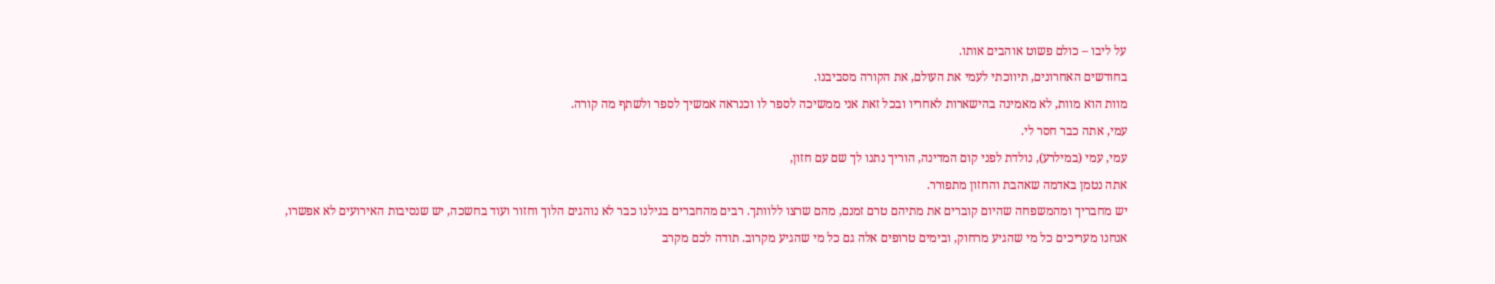על ליבו – כולם פשוט אוהבים אותו.
בחודשים האחרונים, תיווכתי לעמי את העולם, את הקורה מסביבנו.
מוות הוא מוות, לא מאמינה בהישארות לאחריו ובכל זאת אני ממשיכה לספר לו וכנראה אמשיך לספר ולשתף מה קורה.
עמי, אתה כבר חסר לי.
עמי, עמי (במילרע), נולדת לפני קום המדינה, הוריך נתנו לך שם עם חזון,
אתה נטמן באדמה שאהבת והחזון מתפורר.
יש מחבריך ומהמשפחה שהיום קוברים את מתיהם טרם זמנם, מהם שרצו ללוותך. רבים מהחברים בגילנו כבר לא נוהגים הלוך וחזור ועוד בחשכה, יש שנסיבות האירועים לא אפשרו,
אנחנו מעריכים כל מי שהגיע מרחוק, ובימים טרופים אלה גם כל מי שהגיע מקרוב. תודה לכם מקרב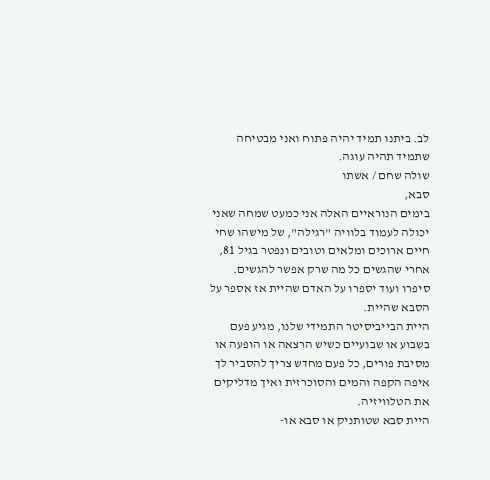לב. ביתנו תמיד יהיה פתוח ואני מבטיחה שתמיד תהיה עוגה.
שולה שחם / אשתו
סבא,
בימים הנוראיים האלה אני כמעט שמחה שאני יכולה לעמוד בלוויה "רגילה", של מישהו שחי חיים ארוכים ומלאים וטובים ונפטר בגיל 81, אחרי שהגשים כל מה שרק אפשר להגשים. סיפרו ועוד יספרו על האדם שהיית אז אספר על הסבא שהיית.
היית הבייביסיטר התמידי שלנו, מגיע פעם בשבוע או שבועיים כשיש הרצאה או הופעה או מסיבת פורים, כל פעם מחדש צריך להסביר לך איפה הקפה והמים והסוכרזית ואיך מדליקים את הטלוויזיה.
היית סבא שטותניק או סבא או-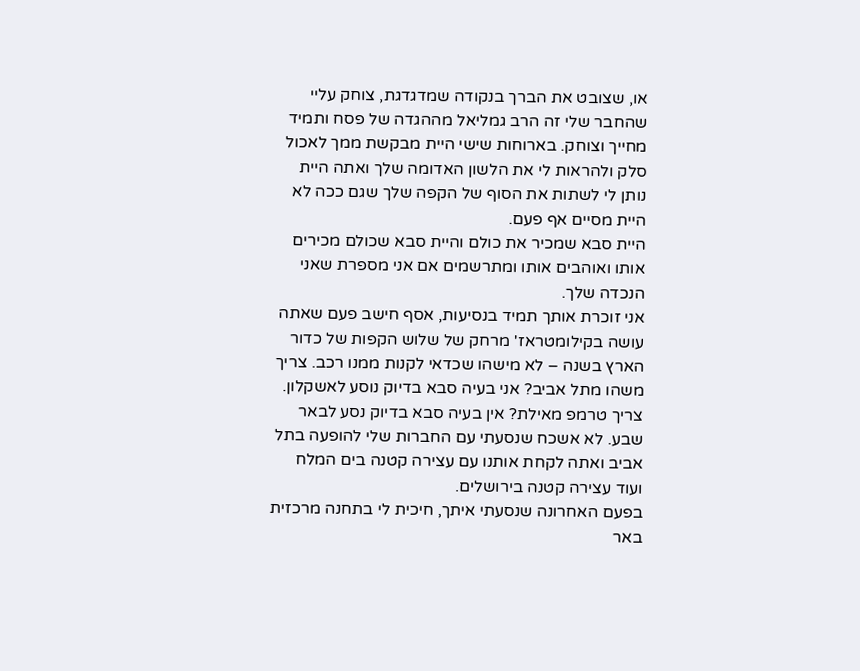או, שצובט את הברך בנקודה שמדגדגת, צוחק עליי שהחבר שלי זה הרב גמליאל מההגדה של פסח ותמיד מחייך וצוחק. בארוחות שישי היית מבקשת ממך לאכול סלק ולהראות לי את הלשון האדומה שלך ואתה היית נותן לי לשתות את הסוף של הקפה שלך שגם ככה לא היית מסיים אף פעם.
היית סבא שמכיר את כולם והיית סבא שכולם מכירים אותו ואוהבים אותו ומתרשמים אם אני מספרת שאני הנכדה שלך.
אני זוכרת אותך תמיד בנסיעות, אסף חישב פעם שאתה עושה בקילומטראז' מרחק של שלוש הקפות של כדור הארץ בשנה – לא מישהו שכדאי לקנות ממנו רכב. צריך משהו מתל אביב? אני בעיה סבא בדיוק נוסע לאשקלון. צריך טרמפ מאילת? אין בעיה סבא בדיוק נסע לבאר שבע. לא אשכח שנסעתי עם החברות שלי להופעה בתל אביב ואתה לקחת אותנו עם עצירה קטנה בים המלח ועוד עצירה קטנה בירושלים.
בפעם האחרונה שנסעתי איתך, חיכית לי בתחנה מרכזית באר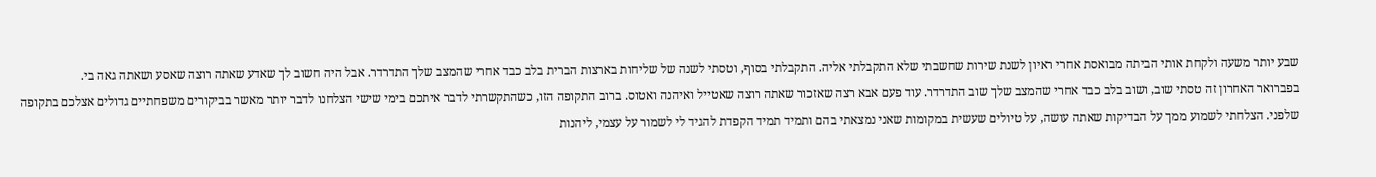שבע יותר משעה ולקחת אותי הביתה מבואסת אחרי ראיון לשנת שירות שחשבתי שלא התקבלתי אליה. התקבלתי בסוף, וטסתי לשנה של שליחות בארצות הברית בלב כבד אחרי שהמצב שלך התדרדר. אבל היה חשוב לך שאדע שאתה רוצה שאסע ושאתה גאה בי.
בפברואר האחרון זה טסתי שוב, ושוב בלב כבד אחרי שהמצב שלך שוב התדרדר. עוד פעם אבא רצה שאזכור שאתה רוצה שאטייל ואיהנה ואטוס. ברוב התקופה הזו, כשהתקשרתי לדבר איתכם בימי שישי הצלחנו לדבר יותר מאשר בביקורים משפחתיים גדולים אצלכם בתקופה שלפני. הצלחתי לשמוע ממך על הבדיקות שאתה עושה, על טיולים שעשית במקומות שאני נמצאתי בהם ותמיד תמיד הקפדת להגיד לי לשמור על עצמי, ליהנות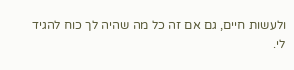ולעשות חיים, גם אם זה כל מה שהיה לך כוח להגיד לי.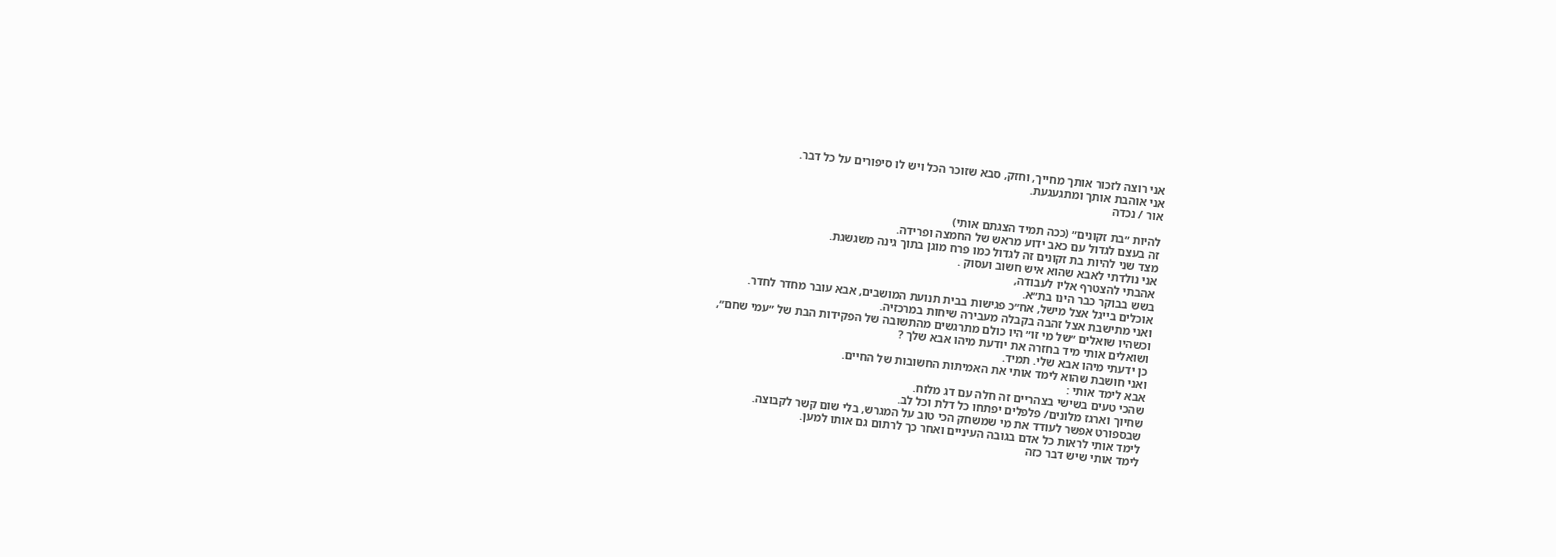אני רוצה לזכור אותך מחייך, וחזק, סבא שזוכר הכל ויש לו סיפורים על כל דבר.
אני אוהבת אותך ומתגעגעת.
אור / נכדה

להיות ״בת זקונים״ (ככה תמיד הצגתם אותי)
זה בעצם לגדול עם כאב ידוע מראש של החמצה ופרידה.
מצד שני להיות בת זקונים זה לגדול כמו פרח מוגן בתוך גינה משגשגת.
אני נולדתי לאבא שהוא איש חשוב ועסוק .
אהבתי להצטרף אליו לעבודה,
בשש בבוקר כבר הינו בת״א.
אוכלים בייגל אצל מישל, אח״כ פגישות בבית תנועת המושבים, אבא עובר מחדר לחדר.
ואני מתישבת אצל זהבה בקבלה מעבירה שיחות במרכזיה.
וכשהיו שואלים ״של מי זו״ היו כולם מתרגשים מהתשובה של הפקידות הבת של ״עמי שחם״,
ושואלים אותי מיד בחזרה את יודעת מיהו אבא שלך ?
כן ידעתי מיהו אבא שלי. תמיד.
ואני חושבת שהוא לימד אותי את האמיתות החשובות של החיים.
אבא לימד אותי :
שהכי טעים בשישי בצהריים זה חלה עם דג מלוח.
שחיוך וארגז מלונים/ פלפלים יפתחו כל דלת וכל לב.
שבספורט אפשר לעודד את מי שמשחק הכי טוב על המגרש, בלי שום קשר לקבוצה.
לימד אותי לראות כל אדם בגובה העיניים ואחר כך לרתום גם אותו למען.
לימד אותי שיש דבר כזה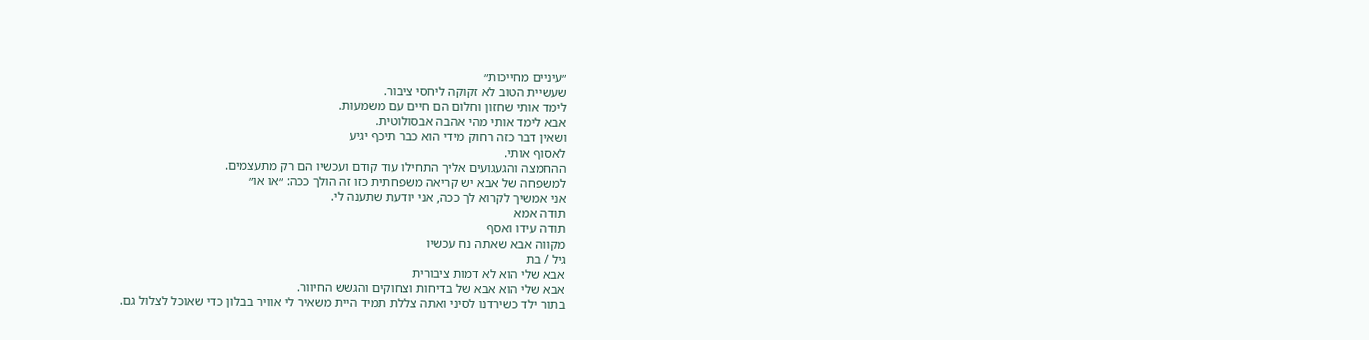״עיניים מחייכות״
שעשיית הטוב לא זקוקה ליחסי ציבור.
לימד אותי שחזון וחלום הם חיים עם משמעות.
אבא לימד אותי מהי אהבה אבסולוטית.
ושאין דבר כזה רחוק מידי הוא כבר תיכף יגיע
לאסוף אותי.
ההחמצה והגעגועים אליך התחילו עוד קודם ועכשיו הם רק מתעצמים.
למשפחה של אבא יש קריאה משפחתית כזו זה הולך ככה: ״או או״
אני אמשיך לקרוא לך ככה, אני יודעת שתענה לי.
תודה אמא
תודה עידו ואסף
מקווה אבא שאתה נח עכשיו
גיל / בת
אבא שלי הוא לא דמות ציבורית
אבא שלי הוא אבא של בדיחות וצחוקים והגשש החיוור.
בתור ילד כשירדנו לסיני ואתה צללת תמיד היית משאיר לי אוויר בבלון כדי שאוכל לצלול גם.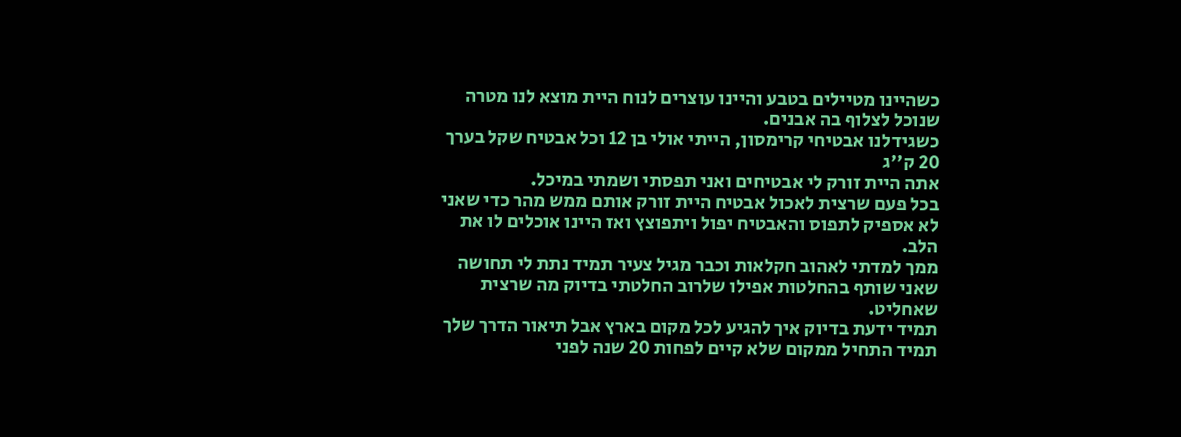כשהיינו מטיילים בטבע והיינו עוצרים לנוח היית מוצא לנו מטרה שנוכל לצלוף בה אבנים.
כשגידלנו אבטיחי קרימסון, הייתי אולי בן 12 וכל אבטיח שקל בערך 20 ק''ג
אתה היית זורק לי אבטיחים ואני תפסתי ושמתי במיכל.
בכל פעם שרצית לאכול אבטיח היית זורק אותם ממש מהר כדי שאני לא אספיק לתפוס והאבטיח יפול ויתפוצץ ואז היינו אוכלים לו את הלב.
ממך למדתי לאהוב חקלאות וכבר מגיל צעיר תמיד נתת לי תחושה שאני שותף בהחלטות אפילו שלרוב החלטתי בדיוק מה שרצית שאחליט.
תמיד ידעת בדיוק איך להגיע לכל מקום בארץ אבל תיאור הדרך שלך תמיד התחיל ממקום שלא קיים לפחות 20 שנה לפני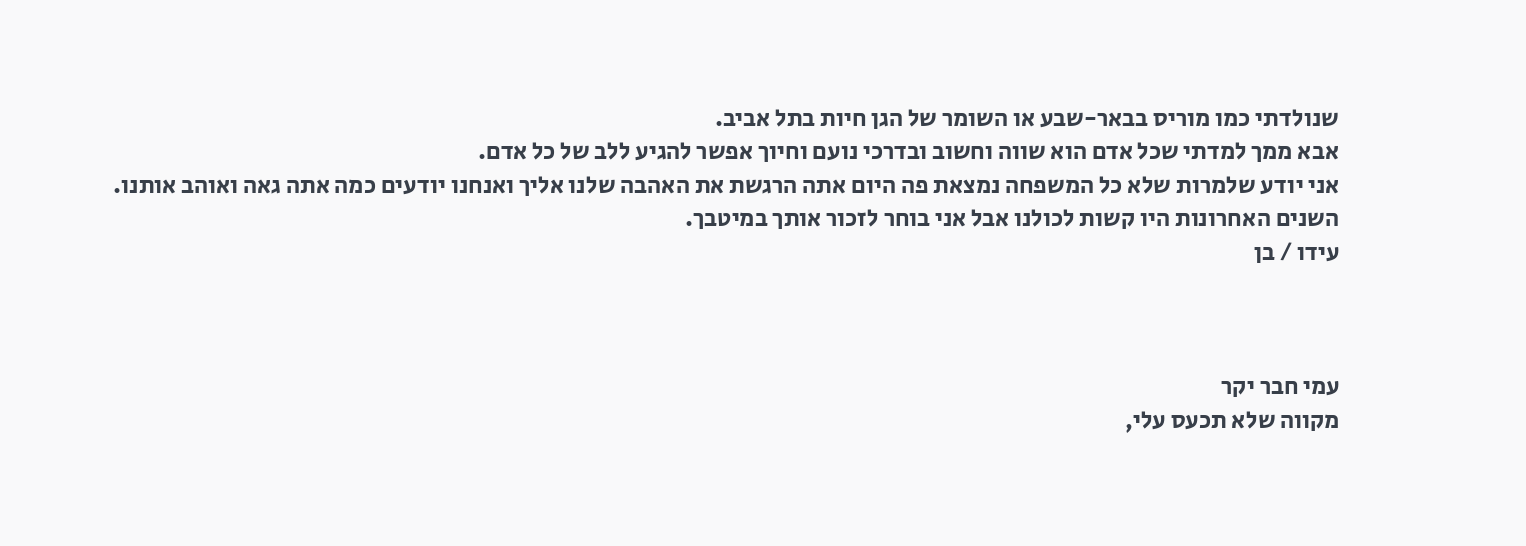שנולדתי כמו מוריס בבאר-שבע או השומר של הגן חיות בתל אביב.
אבא ממך למדתי שכל אדם הוא שווה וחשוב ובדרכי נועם וחיוך אפשר להגיע ללב של כל אדם.
אני יודע שלמרות שלא כל המשפחה נמצאת פה היום אתה הרגשת את האהבה שלנו אליך ואנחנו יודעים כמה אתה גאה ואוהב אותנו.
השנים האחרונות היו קשות לכולנו אבל אני בוחר לזכור אותך במיטבך.
עידו / בן



עמי חבר יקר
מקווה שלא תכעס עלי,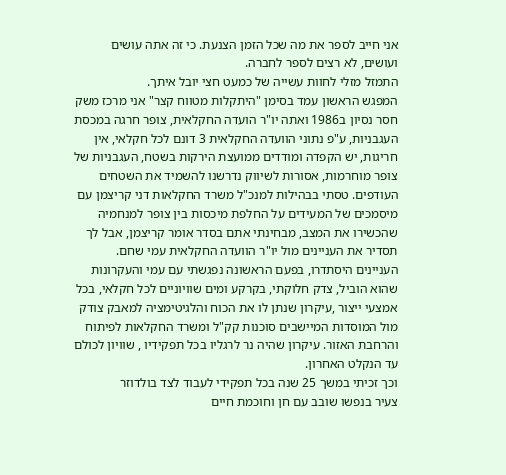אני חייב לספר את מה שכל הזמן הצנעת. כי זה אתה עושים ועושים, לא רצים לספר לחברה.
התמזל מזלי לחוות עשייה של כמעט חצי יובל איתך.
המפגש הראשון עמד בסימן "היתקלות מטווח קצר" אני מרכז משק חסר נסיון ב1986 ואתה יו"ר הועדה החקלאית, צופר חרגה במכסת העגבניות, ע"פ נתוני הוועדה החקלאית 3 דונם לכל חקלאי, אין חריגות, יש הקפדה ומודדים ממועצת הירקות בשטח, העגבניות של צופר מוחרמות, אסורות לשיווק נדרשנו להשמיד את השטחים העודפים. טסתי בבהילות למנכ"ל משרד החקלאות דני קריצמן עם מיסמכים של המעידים על החלפת מיכסות בין צופר למנחמיה שהכשירו את המצב, מבחינתי אתם בסדר אומר קריצמן, אבל לך תסדיר את העניינים מול יו"ר הוועדה החקלאית עמי שחם.
העניינים היסתדרו, בפעם הראשונה נפגשתי עם עמי והעקרונות שהוא הוביל, צדק חלוקתי, בקרקע ומים שוויוניים לכל חקלאי, בכל אמצעי ייצור ,עיקרון שנתן לו את הכוח והלגיטימציה למאבק צודק מול המוסדות המיישבים סוכנות קק"ל ומשרד החקלאות לפיתוח והרחבת האזור. עיקרון שהיה נר לרגליו בכל תפקידיו , שוויון לכולם עד הנקלט האחרון.
וכך זכיתי במשך 25 שנה בכל תפקידי לעבוד לצד בולדוזר
צעיר בנפשו שובב עם חן וחוכמת חיים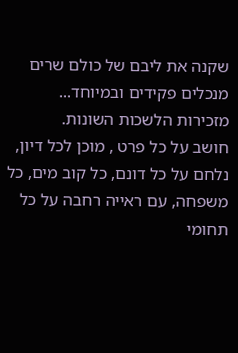שקנה את ליבם של כולם שרים מנכלים פקידים ובמיוחד... מזכירות הלשכות השונות.
חושב על כל פרט , מוכן לכל דיון, נלחם על כל דונם, כל קוב מים, כל משפחה, עם ראייה רחבה על כל תחומי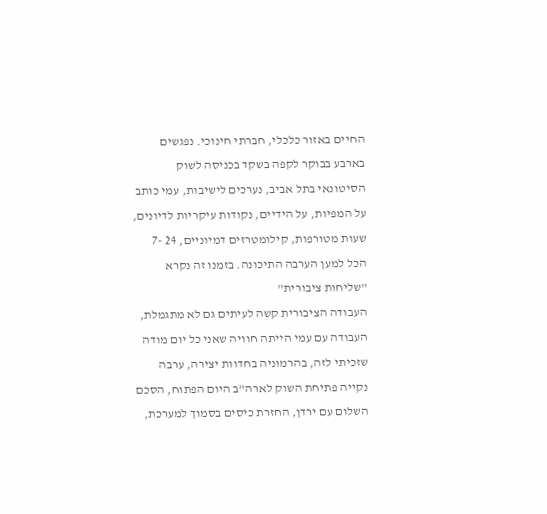החיים באזור כלכלי, חברתי חינוכי. נפגשים בארבע בבוקר לקפה בשקד בכניסה לשוק הסיטונאי בתל אביב, נערכים לישיבות, עמי כותב על המפיות, על הידיים, נקודות עיקריות לדיונים, שעות מטורפות, קילומטרזים דמיוניים, 24 -7 הכל למען הערבה התיכונה. בזמנו זה נקרא "שליחות ציבורית"
העבודה הציבורית קשה לעיתים גם לא מתגמלת, העבודה עם עמי הייתה חוויה שאני כל יום מודה שזכיתי לזה, בהרמוניה בחדוות יצירה, ערבה נקייה פתיחת השוק לארה"ב היום הפתוח, הסכם השלום עם ירדן, החזרת כיסים בסמוך למערכת,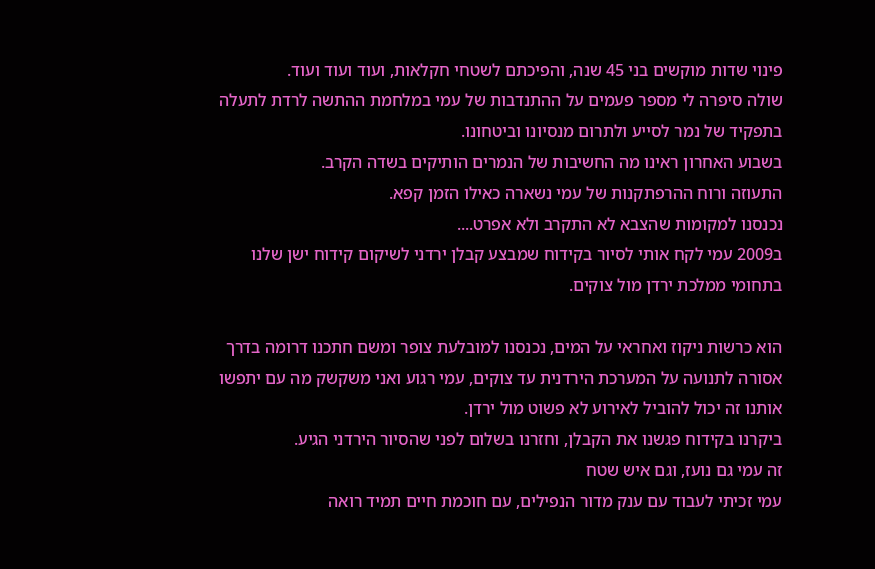פינוי שדות מוקשים בני 45 שנה, והפיכתם לשטחי חקלאות, ועוד ועוד ועוד.
שולה סיפרה לי מספר פעמים על ההתנדבות של עמי במלחמת ההתשה לרדת לתעלה בתפקיד של נמר לסייע ולתרום מנסיונו וביטחונו.
בשבוע האחרון ראינו מה החשיבות של הנמרים הותיקים בשדה הקרב.
התעוזה ורוח ההרפתקנות של עמי נשארה כאילו הזמן קפא.
נכנסנו למקומות שהצבא לא התקרב ולא אפרט....
ב2009 עמי לקח אותי לסיור בקידוח שמבצע קבלן ירדני לשיקום קידוח ישן שלנו בתחומי ממלכת ירדן מול צוקים.

הוא כרשות ניקוז ואחראי על המים, נכנסנו למובלעת צופר ומשם חתכנו דרומה בדרך אסורה לתנועה על המערכת הירדנית עד צוקים, עמי רגוע ואני משקשק מה עם יתפשו אותנו זה יכול להוביל לאירוע לא פשוט מול ירדן.
ביקרנו בקידוח פגשנו את הקבלן, וחזרנו בשלום לפני שהסיור הירדני הגיע.
זה עמי גם נועז, וגם איש שטח
עמי זכיתי לעבוד עם ענק מדור הנפילים, עם חוכמת חיים תמיד רואה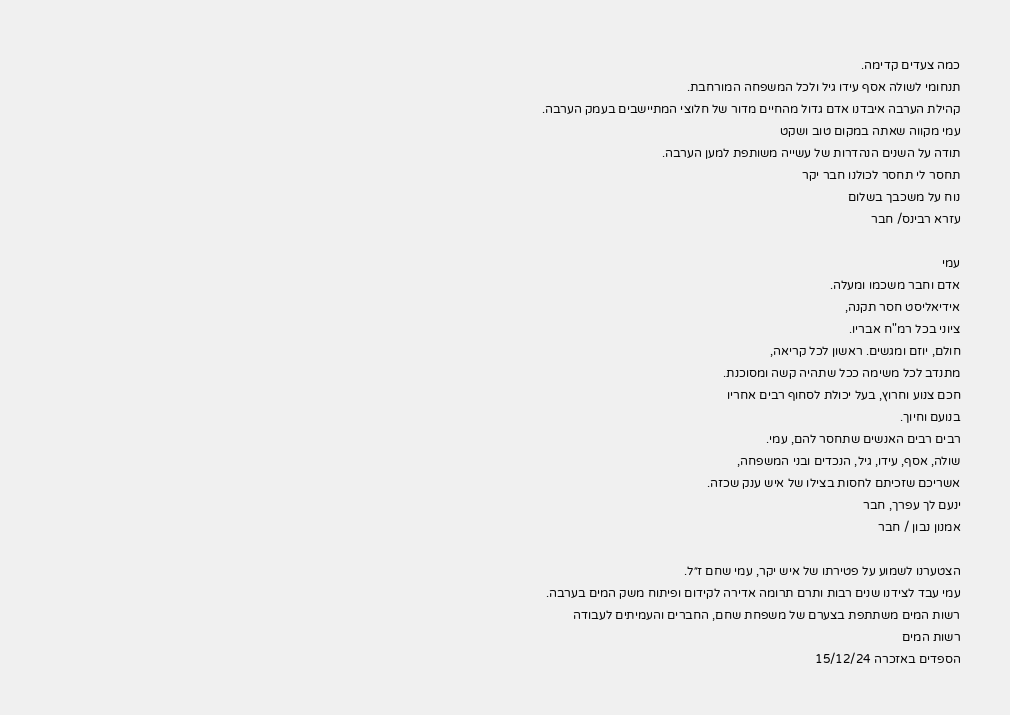כמה צעדים קדימה.
תנחומי לשולה אסף עידו גיל ולכל המשפחה המורחבת.
קהילת הערבה איבדנו אדם גדול מהחיים מדור של חלוצי המתיישבים בעמק הערבה.
עמי מקווה שאתה במקום טוב ושקט
תודה על השנים הנהדרות של עשייה משותפת למען הערבה.
תחסר לי תחסר לכולנו חבר יקר
נוח על משכבך בשלום
עזרא רבינס/ חבר

עמי
אדם וחבר משכמו ומעלה.
אידיאליסט חסר תקנה,
ציוני בכל רמ"ח אבריו.
חולם, יוזם ומגשים. ראשון לכל קריאה,
מתנדב לכל משימה ככל שתהיה קשה ומסוכנת.
חכם צנוע וחרוץ, בעל יכולת לסחוף רבים אחריו
בנועם וחיוך.
רבים רבים האנשים שתחסר להם, עמי.
שולה, אסף, עידו, גיל, הנכדים ובני המשפחה,
אשריכם שזכיתם לחסות בצילו של איש ענק שכזה.
ינעם לך עפרך, חבר
אמנון נבון / חבר

הצטערנו לשמוע על פטירתו של איש יקר, עמי שחם ז״ל.
עמי עבד לצידנו שנים רבות ותרם תרומה אדירה לקידום ופיתוח משק המים בערבה.
רשות המים משתתפת בצערם של משפחת שחם, החברים והעמיתים לעבודה
רשות המים
הספדים באזכרה 15/12/24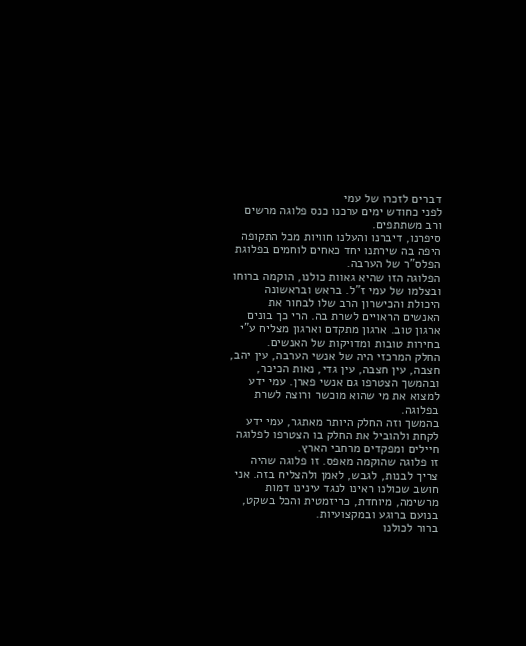דברים לזכרו של עמי
לפני כחודש ימים ערכנו כנס פלוגה מרשים ורב משתתפים.
סיפרנו, דיברנו והעלנו חוויות מכל התקופה היפה בה שירתנו יחד כאחים לוחמים בפלוגת הפלס"ר של הערבה.
הפלוגה הזו שהיא גאוות כולנו, הוקמה ברוחו ובצלמו של עמי ז"ל. בראש ובראשונה היכולת והכישרון הרב שלו לבחור את האנשים הראויים לשרת בה. הרי כך בונים ארגון טוב. ארגון מתקדם וארגון מצליח ע"י בחירות טובות ומדויקות של האנשים.
החלק המרכזי היה של אנשי הערבה, עין יהב, חצבה, עין חצבה, עין גדי, נאות הכיכר, ובהמשך הצטרפו גם אנשי פארן. עמי ידע למצוא את מי שהוא מוכשר ורוצה לשרת בפלוגה.
בהמשך וזה החלק היותר מאתגר, עמי ידע לקחת ולהוביל את החלק בו הצטרפו לפלוגה חיילים ומפקדים מרחבי הארץ.
זו פלוגה שהוקמה מאפס. זו פלוגה שהיה צריך לבנות, לגבש, לאמן ולהצליח בזה. אני חושב שכולנו ראינו לנגד עינינו דמות מרשימה, מיוחדת, כריזמטית והכל בשקט, בנועם ברוגע ובמקצועיות.
ברור לכולנו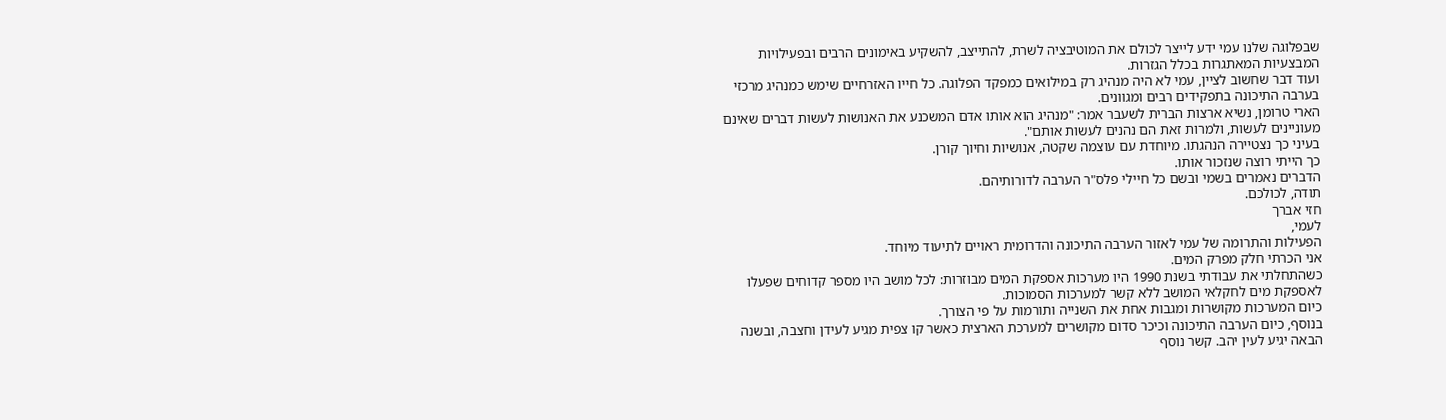שבפלוגה שלנו עמי ידע לייצר לכולם את המוטיבציה לשרת, להתייצב, להשקיע באימונים הרבים ובפעילויות המבצעיות המאתגרות בכלל הגזרות.
ועוד דבר שחשוב לציין, עמי לא היה מנהיג רק במילואים כמפקד הפלוגה. כל חייו האזרחיים שימש כמנהיג מרכזי בערבה התיכונה בתפקידים רבים ומגוונים.
הארי טרומן, נשיא ארצות הברית לשעבר אמר: "מנהיג הוא אותו אדם המשכנע את האנושות לעשות דברים שאינם מעוניינים לעשות, ולמרות זאת הם נהנים לעשות אותם".
בעיני כך נצטיירה הנהגתו. מיוחדת עם עוצמה שקטה, אנושיות וחיוך קורן.
כך הייתי רוצה שנזכור אותו.
הדברים נאמרים בשמי ובשם כל חיילי פלס"ר הערבה לדורותיהם.
תודה, לכולכם.
חזי אברך
לעמי,
הפעילות והתרומה של עמי לאזור הערבה התיכונה והדרומית ראויים לתיעוד מיוחד.
אני הכרתי חלק מפרק המים.
כשהתחלתי את עבודתי בשנת 1990 היו מערכות אספקת המים מבוזרות: לכל מושב היו מספר קדוחים שפעלו לאספקת מים לחקלאי המושב ללא קשר למערכות הסמוכות.
כיום המערכות מקושרות ומגבות אחת את השנייה ותורמות על פי הצורך.
בנוסף, כיום הערבה התיכונה וכיכר סדום מקושרים למערכת הארצית כאשר קו צפית מגיע לעידן וחצבה, ובשנה הבאה יגיע לעין יהב. קשר נוסף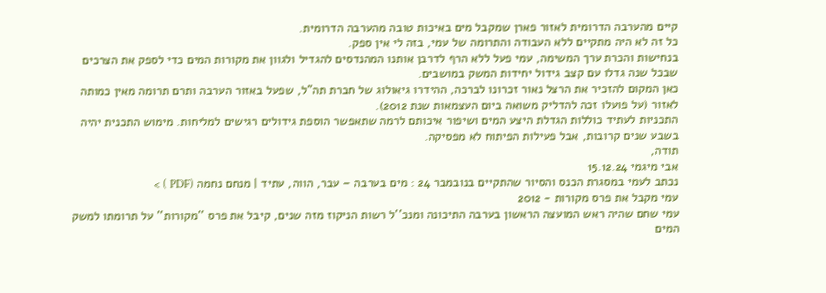קיים מהערבה הדרומית לאזור פארן שמקבל מים באיכות טובה מהערבה הדרומית.
כל זה לא היה מתקיים ללא העבודה והתרומה של עמי, בזה לי אין ספק.
בנחישות והכרת ערך המשימה, עמי פעל ללא הרף לדרבן אותנו המהנדסים להגדיל ולגוון את מקורות המים כדי לספק את הצרכים שבכל שנה גדלו עם קצב גידול יחידות המשק במושבים.
כאן המקום להזכיר את הרצל נאור זכרונו לברכה, ההידרו גיאולוג של חברת תה"ל, שפעל באזור הערבה ותרם תרומה מאין כמותה לאזור (על פועלו זכה להדליק משואה ביום העצמאות שנת 2012).
התכניות לעתיד כוללות הגדלת היצע המים ושיפור איכותם לרמה שתאפשר הוספת גידולים רגישים למליחות. מימוש התכנית יהיה בשבע שנים קרובות, אבל פעילות הפיתוח לא מפסיקה.
תודה,
אבי מיגמי 15.12.24
נכתב לעמי במסגרת הכנס והסיור שהתקיים בנובמבר 24 : מים בערבה – עבר, הווה, עתיד | מנחם נחמה (PDF ) >
עמי מקבל את פרס מקורות - 2012
עמי שחם שהיה ראש המועצה הראשון בערבה התיכונה ומנכ''ל רשות הניקוז מזה שנים, קיבל את פרס ''מקורות'' על תרומתו למשק המים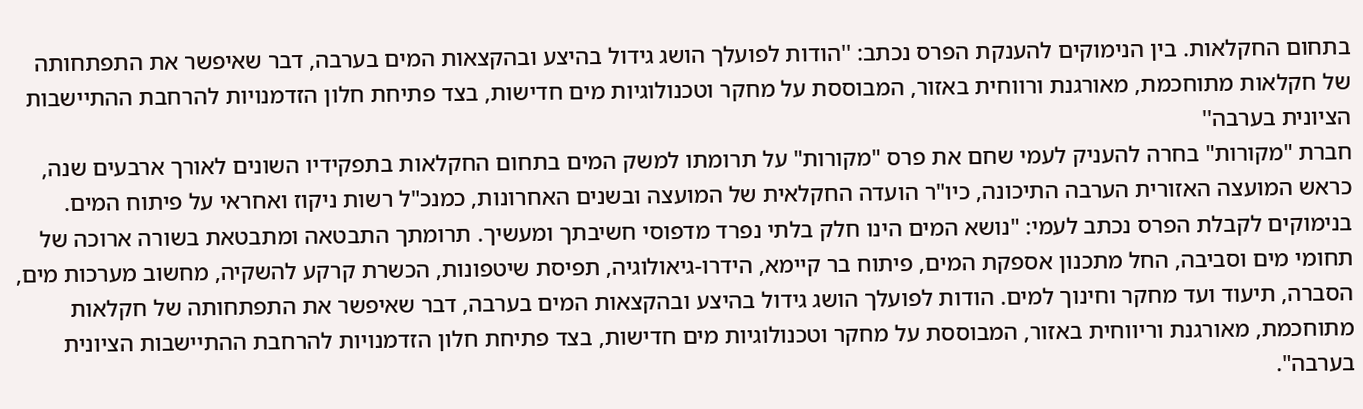בתחום החקלאות. בין הנימוקים להענקת הפרס נכתב: ''הודות לפועלך הושג גידול בהיצע ובהקצאות המים בערבה, דבר שאיפשר את התפתחותה של חקלאות מתוחכמת, מאורגנת ורווחית באזור, המבוססת על מחקר וטכנולוגיות מים חדישות, בצד פתיחת חלון הזדמנויות להרחבת ההתיישבות הציונית בערבה''
חברת "מקורות" בחרה להעניק לעמי שחם את פרס "מקורות" על תרומתו למשק המים בתחום החקלאות בתפקידיו השונים לאורך ארבעים שנה, כראש המועצה האזורית הערבה התיכונה, כיו"ר הועדה החקלאית של המועצה ובשנים האחרונות, כמנכ"ל רשות ניקוז ואחראי על פיתוח המים.
בנימוקים לקבלת הפרס נכתב לעמי: "נושא המים הינו חלק בלתי נפרד מדפוסי חשיבתך ומעשיך. תרומתך התבטאה ומתבטאת בשורה ארוכה של תחומי מים וסביבה, החל מתכנון אספקת המים, פיתוח בר קיימא, הידרו-גיאולוגיה, תפיסת שיטפונות, הכשרת קרקע להשקיה, מחשוב מערכות מים, הסברה, תיעוד ועד מחקר וחינוך למים. הודות לפועלך הושג גידול בהיצע ובהקצאות המים בערבה, דבר שאיפשר את התפתחותה של חקלאות מתוחכמת, מאורגנת וריווחית באזור, המבוססת על מחקר וטכנולוגיות מים חדישות, בצד פתיחת חלון הזדמנויות להרחבת ההתיישבות הציונית בערבה".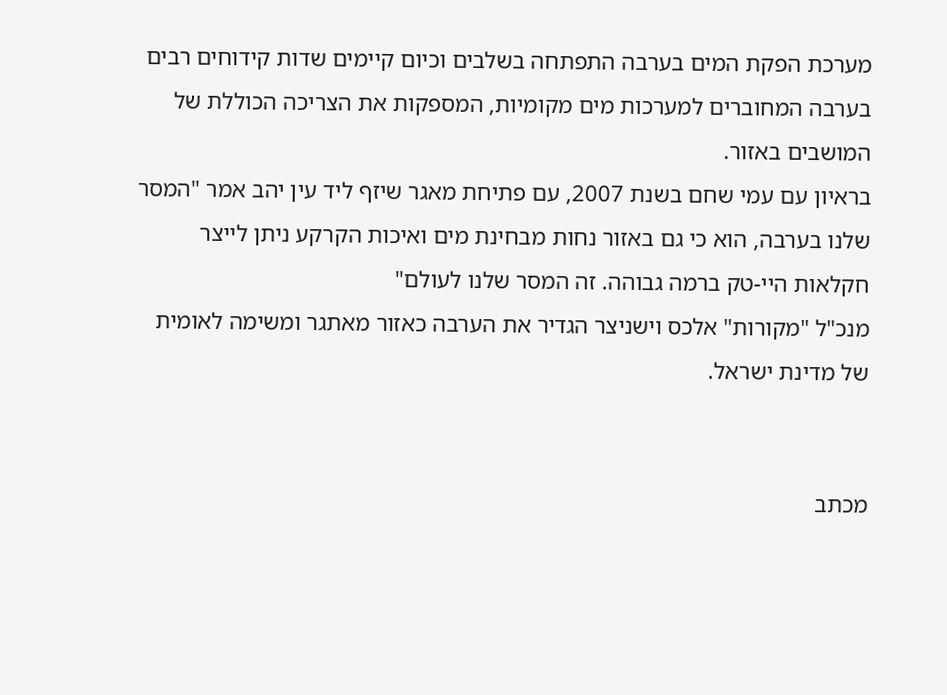מערכת הפקת המים בערבה התפתחה בשלבים וכיום קיימים שדות קידוחים רבים בערבה המחוברים למערכות מים מקומיות, המספקות את הצריכה הכוללת של המושבים באזור.
בראיון עם עמי שחם בשנת 2007, עם פתיחת מאגר שיזף ליד עין יהב אמר "המסר שלנו בערבה, הוא כי גם באזור נחות מבחינת מים ואיכות הקרקע ניתן לייצר חקלאות היי-טק ברמה גבוהה. זה המסר שלנו לעולם"
מנכ"ל "מקורות" אלכס וישניצר הגדיר את הערבה כאזור מאתגר ומשימה לאומית של מדינת ישראל.


מכתב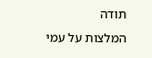תודה
המלצות על עמי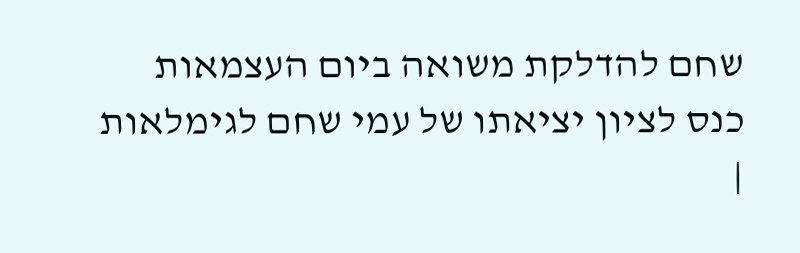שחם להדלקת משואה ביום העצמאות
כנס לציון יציאתו של עמי שחם לגימלאות |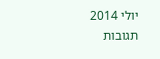יולי 2014
תגובות